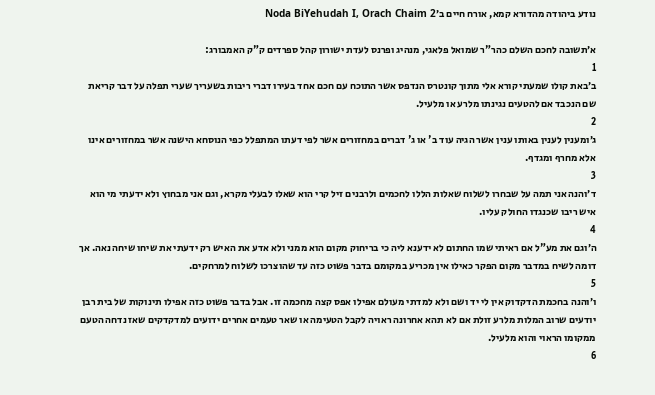נודע ביהודה מהדורא קמא, אורח חיים ב׳Noda BiYehudah I, Orach Chaim 2

א׳תשובה לחכם השלם כהר"ר שמואל פלאגי, מנהיג ופרנס לעדת ישורון קהל ספרדים ק"ק האמבורג:
1
ב׳באת קולו שמעתי קורא אלי מתוך קונטרס הנדפס אשר התוכח עם חכם אחד בעירו דברי ריבות בשעריך שערי תפלה על דבר קריאת שם הנכבד אם להטעים נגינתו מלרע או מלעיל.
2
ג׳ומענין לענין באותו ענין אשר הגיה עוד ב' או ג' דברים במחזורים אשר לפי דעתו המתפלל כפי הנוסחא הישנה אשר במחזורים אינו אלא מחרף ומגדף.
3
ד׳והנה אני תמה על שבחרו לשלוח שאלות הללו לחכמים ולרבנים זיל קרי הוא שאלו לבעלי מקרא, וגם אני מבחוץ ולא ידעתי מי הוא איש ריבו שכנגדו החולק עליו.
4
ה׳וגם את מע"ל אם ראיתי שמו החתום לא ידענא ליה כי בריחוק מקום הוא ממני ולא אדע את האיש רק ידעתי את שיחו שיחה נאה. אך דומה לשיח במדבר מקום הפקר כאילו אין מכריע במקומם בדבר פשוט כזה עד שהוצרכו לשלוח למרחקים.
5
ו׳והנה בחכמת הדקדוק אין לי יד ושם ולא למדתי מעולם אפילו אפס קצה מחכמה זו. אבל בדבר פשוט כזה אפילו תינוקות של בית רבן יודעים שרוב המלות מלרע זולת אם לא תהא אחרונה ראויה לקבל הטעימה או שאר טעמים אחרים ידועים למדקדקים שאז נדחה הטעם ממקומו הראוי והוא מלעיל.
6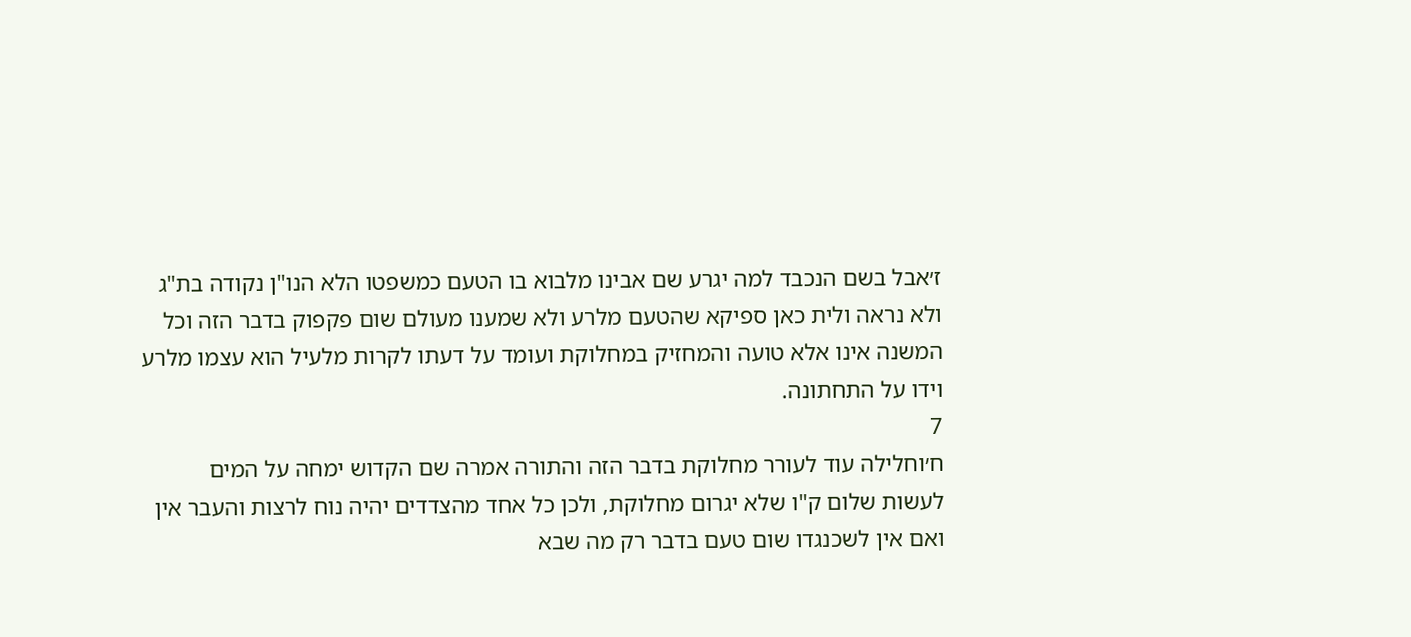ז׳אבל בשם הנכבד למה יגרע שם אבינו מלבוא בו הטעם כמשפטו הלא הנו"ן נקודה בת"ג ולא נראה ולית כאן ספיקא שהטעם מלרע ולא שמענו מעולם שום פקפוק בדבר הזה וכל המשנה אינו אלא טועה והמחזיק במחלוקת ועומד על דעתו לקרות מלעיל הוא עצמו מלרע וידו על התחתונה.
7
ח׳וחלילה עוד לעורר מחלוקת בדבר הזה והתורה אמרה שם הקדוש ימחה על המים לעשות שלום ק"ו שלא יגרום מחלוקת, ולכן כל אחד מהצדדים יהיה נוח לרצות והעבר אין ואם אין לשכנגדו שום טעם בדבר רק מה שבא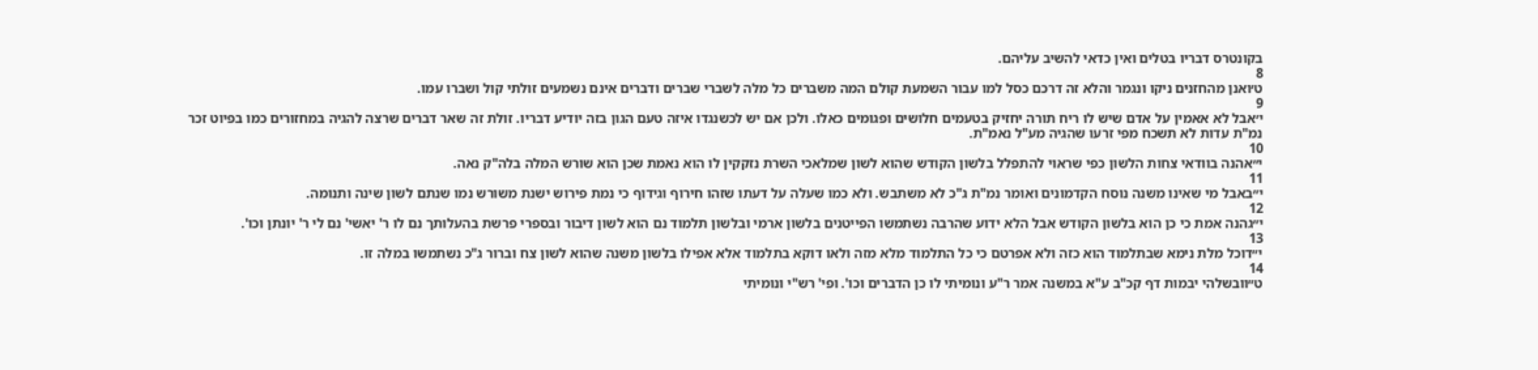בקונטרס דבריו בטלים ואין כדאי להשיב עליהם.
8
ט׳ואנן מהחזנים ניקו ונגמר והלא זה דרכם כסל למו עבור השמעת קולם המה משברים כל מלה לשברי שברים ודברים אינם נשמעים זולתי קול ושברו עמו.
9
י׳אבל לא אאמין על אדם שיש לו ריח תורה יחזיק בטעמים חלושים ופגומים כאלו. ולכן אם יש לכשנגדו איזה טעם הגון בזה יודיע דבריו. זולת זה שאר דברים שרצה להגיה במחזורים כמו בפיוט זכר נמ"ת עדות לא תשכח מפי זרעו שהגיה מע"ל נאמ"ת.
10
י״אהנה בוודאי צחות הלשון כפי שראוי להתפלל בלשון הקודש שהוא לשון שמלאכי השרת נזקקין לו הוא נאמת שכן הוא שורש המלה בלה"ק נאה.
11
י״באבל מי שאינו משנה נוסח הקדמונים ואומר נמ"ת ג"כ לא משתבש. ולא כמו שעלה על דעתו שזהו חירוף וגידוף כי נמת פירוש ישנת משורש נמו שנתם לשון שינה ותנומה.
12
י״גהנה אמת כי כן הוא בלשון הקודש אבל הלא ידוע שהרבה נשתמשו הפייטנים בלשון ארמי ובלשון תלמוד נם הוא לשון דיבור ובספרי פרשת בהעלותך נם לו ר' יאשי' נם לי ר' יונתן וכו'.
13
י״דוכל מלת נימא שבתלמוד הוא כזה ולא אפרטם כי כל התלמוד מלא מזה ולאו דוקא בתלמוד אלא אפילו בלשון משנה שהוא לשון צח וברור ג"כ נשתמשו במלה זו.
14
ט״וובשלהי יבמות דף קכ"ב ע"א במשנה אמר ר"ע ונומיתי לו כן הדברים וכו'. ופי' רש"י ונומיתי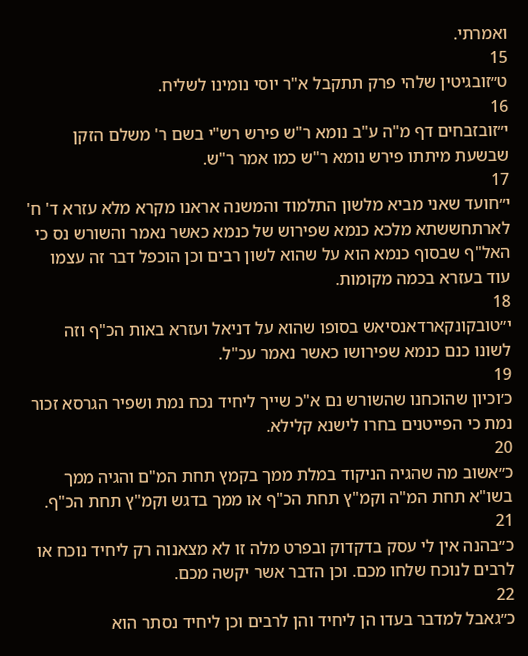ואמרתי.
15
ט״זובגיטין שלהי פרק תתקבל א"ר יוסי נומינו לשליח.
16
י״זובזבחים דף מ"ה ע"ב נומא ר"ש פירש רש"י בשם ר' משלם הזקן שבשעת מיתתו פירש נומא ר"ש כמו אמר ר"ש.
17
י״חועד שאני מביא מלשון התלמוד והמשנה אראנו מקרא מלא עזרא ד' ח' לארתחששתא מלכא כנמא שפירוש של כנמא כאשר נאמר והשורש נס כי האל"ף שבסוף כנמא הוא על שהוא לשון רבים וכן הוכפל דבר זה עצמו עוד בעזרא בכמה מקומות.
18
י״טובקונקארדאנסיאש בסופו שהוא על דניאל ועזרא באות הכ"ף וזה לשונו כנם כנמא שפירושו כאשר נאמר עכ"ל.
19
כ׳וכיון שהוכחנו שהשורש נם א"כ שייך ליחיד נכח נמת ושפיר הגרסא זכור נמת כי הפייטנים בחרו לישנא קלילא.
20
כ״אשוב מה שהגיה הניקוד במלת ממך בקמץ תחת המ"ם והגיה ממך בשו"א תחת המ"ה וקמ"ץ תחת הכ"ף או ממך בדגש וקמ"ץ תחת הכ"ף.
21
כ״בהנה אין לי עסק בדקדוק ובפרט מלה זו לא מצאנוה רק ליחיד נוכח או לרבים לנוכח שלחו מכם. וכן הדבר אשר יקשה מכם.
22
כ״גאבל למדבר בעדו הן ליחיד והן לרבים וכן ליחיד נסתר הוא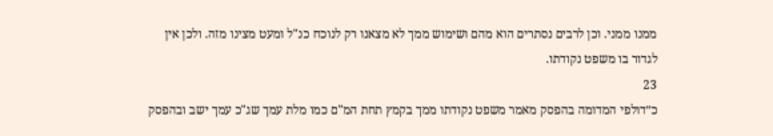ממנו ממני. וכן לרבים נסתרים הוא מהם ושימוש ממך לא מצאנו רק לנוכח כנ"ל ומעט מצינו מזה. ולכן אין לגדור בו משפט נקודתו.
23
כ״דולפי המדומה בהפסק מאמר משפט נקודתו ממך בקמץ תחת המ"ם כמו מלת עמך שג"כ עמך ישב ובהפסק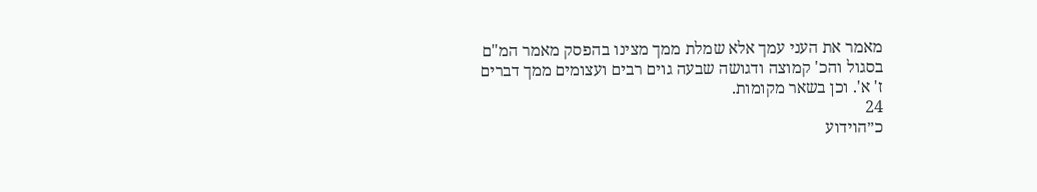מאמר את העני עמך אלא שמלת ממך מצינו בהפסק מאמר המ"ם בסגול והכ' קמוצה ודגושה שבעה גוים רבים ועצומים ממך דברים ז' א'. וכן בשאר מקומות.
24
כ״הוידוע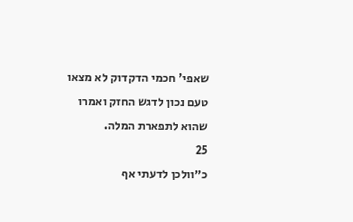שאפי' חכמי הדקדוק לא מצאו טעם נכון לדגש החזק ואמרו שהוא לתפארת המלה.
25
כ״וולכן לדעתי אף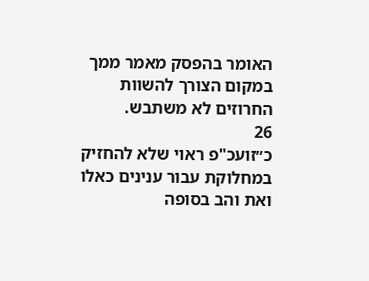האומר בהפסק מאמר ממך במקום הצורך להשוות החרוזים לא משתבש.
26
כ״זועכ"פ ראוי שלא להחזיק במחלוקת עבור ענינים כאלו ואת והב בסופה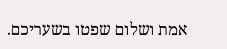אמת ושלום שפטו בשעריכם.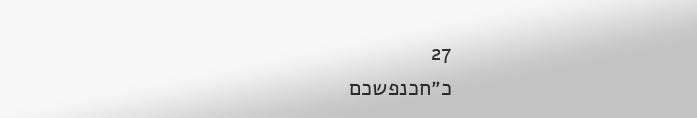27
כ״חכנפשכם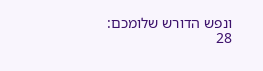ונפש הדורש שלומכם:
28